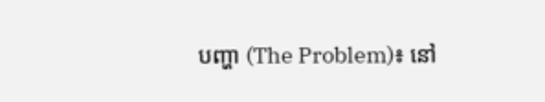បញ្ហា (The Problem)៖ នៅ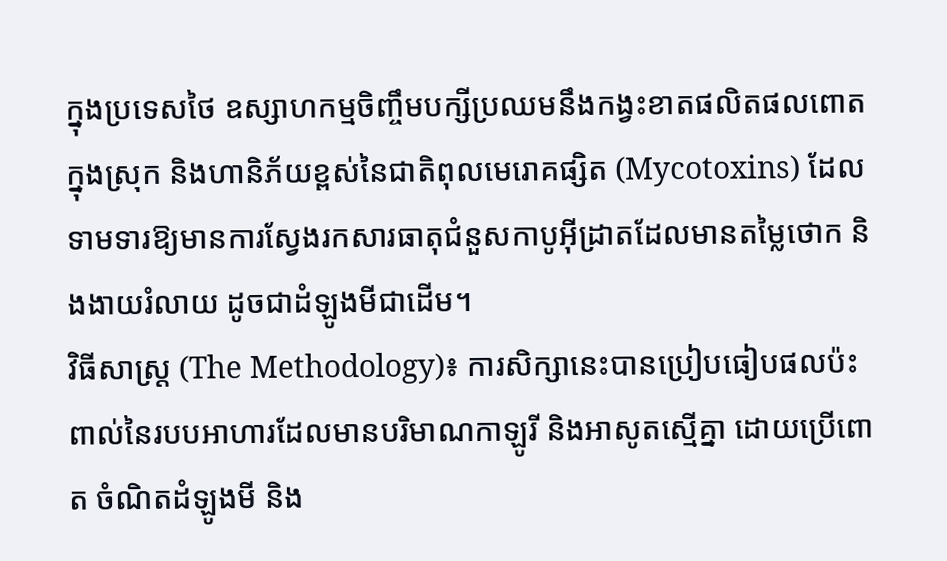ក្នុងប្រទេសថៃ ឧស្សាហកម្មចិញ្ចឹមបក្សីប្រឈមនឹងកង្វះខាតផលិតផលពោតក្នុងស្រុក និងហានិភ័យខ្ពស់នៃជាតិពុលមេរោគផ្សិត (Mycotoxins) ដែលទាមទារឱ្យមានការស្វែងរកសារធាតុជំនួសកាបូអ៊ីដ្រាតដែលមានតម្លៃថោក និងងាយរំលាយ ដូចជាដំឡូងមីជាដើម។
វិធីសាស្ត្រ (The Methodology)៖ ការសិក្សានេះបានប្រៀបធៀបផលប៉ះពាល់នៃរបបអាហារដែលមានបរិមាណកាឡូរី និងអាសូតស្មើគ្នា ដោយប្រើពោត ចំណិតដំឡូងមី និង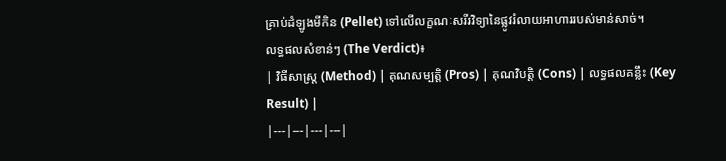គ្រាប់ដំឡូងមីកិន (Pellet) ទៅលើលក្ខណៈសរីរវិទ្យានៃផ្លូវរំលាយអាហាររបស់មាន់សាច់។
លទ្ធផលសំខាន់ៗ (The Verdict)៖
| វិធីសាស្ត្រ (Method) | គុណសម្បត្តិ (Pros) | គុណវិបត្តិ (Cons) | លទ្ធផលគន្លឹះ (Key Result) |
|---|---|---|---|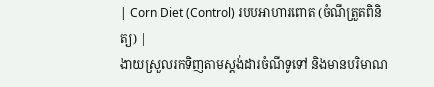| Corn Diet (Control) របបអាហារពោត (ចំណីត្រួតពិនិត្យ) |
ងាយស្រួលរកទិញតាមស្តង់ដារចំណីទូទៅ និងមានបរិមាណ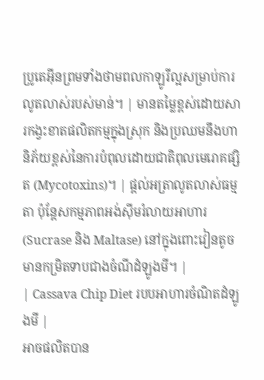ប្រូតេអ៊ីនព្រមទាំងថាមពលកាឡូរីល្អសម្រាប់ការលូតលាស់របស់មាន់។ | មានតម្លៃខ្ពស់ដោយសារកង្វះខាតផលិតកម្មក្នុងស្រុក និងប្រឈមនឹងហានិភ័យខ្ពស់នៃការបំពុលដោយជាតិពុលមេរោគផ្សិត (Mycotoxins)។ | ផ្តល់អត្រាលូតលាស់ធម្មតា ប៉ុន្តែសកម្មភាពអង់ស៊ីមរំលាយអាហារ (Sucrase និង Maltase) នៅក្នុងពោះវៀនតូចមានកម្រិតទាបជាងចំណីដំឡូងមី។ |
| Cassava Chip Diet របបអាហារចំណិតដំឡូងមី |
អាចផលិតបាន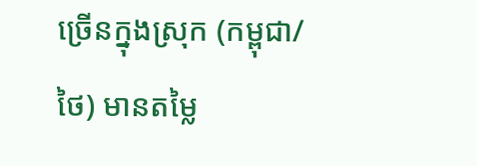ច្រើនក្នុងស្រុក (កម្ពុជា/ថៃ) មានតម្លៃ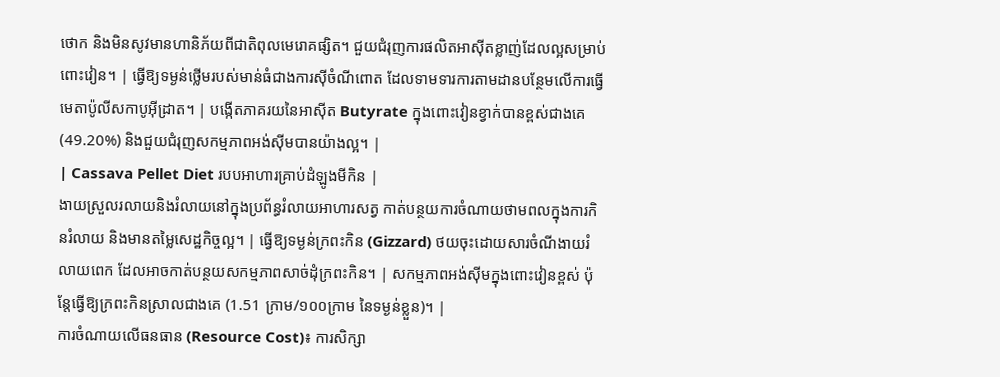ថោក និងមិនសូវមានហានិភ័យពីជាតិពុលមេរោគផ្សិត។ ជួយជំរុញការផលិតអាស៊ីតខ្លាញ់ដែលល្អសម្រាប់ពោះវៀន។ | ធ្វើឱ្យទម្ងន់ថ្លើមរបស់មាន់ធំជាងការស៊ីចំណីពោត ដែលទាមទារការតាមដានបន្ថែមលើការធ្វើមេតាប៉ូលីសកាបូអ៊ីដ្រាត។ | បង្កើតភាគរយនៃអាស៊ីត Butyrate ក្នុងពោះវៀនខ្វាក់បានខ្ពស់ជាងគេ (49.20%) និងជួយជំរុញសកម្មភាពអង់ស៊ីមបានយ៉ាងល្អ។ |
| Cassava Pellet Diet របបអាហារគ្រាប់ដំឡូងមីកិន |
ងាយស្រួលរលាយនិងរំលាយនៅក្នុងប្រព័ន្ធរំលាយអាហារសត្វ កាត់បន្ថយការចំណាយថាមពលក្នុងការកិនរំលាយ និងមានតម្លៃសេដ្ឋកិច្ចល្អ។ | ធ្វើឱ្យទម្ងន់ក្រពះកិន (Gizzard) ថយចុះដោយសារចំណីងាយរំលាយពេក ដែលអាចកាត់បន្ថយសកម្មភាពសាច់ដុំក្រពះកិន។ | សកម្មភាពអង់ស៊ីមក្នុងពោះវៀនខ្ពស់ ប៉ុន្តែធ្វើឱ្យក្រពះកិនស្រាលជាងគេ (1.51 ក្រាម/១០០ក្រាម នៃទម្ងន់ខ្លួន)។ |
ការចំណាយលើធនធាន (Resource Cost)៖ ការសិក្សា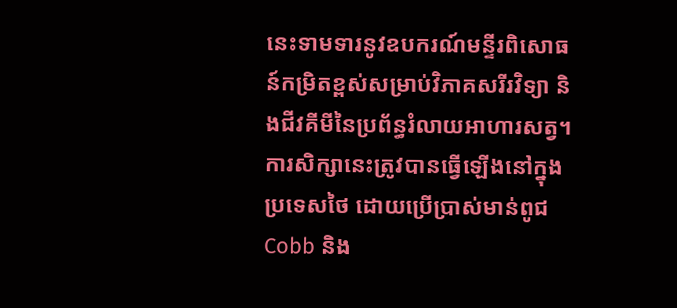នេះទាមទារនូវឧបករណ៍មន្ទីរពិសោធន៍កម្រិតខ្ពស់សម្រាប់វិភាគសរីរវិទ្យា និងជីវគីមីនៃប្រព័ន្ធរំលាយអាហារសត្វ។
ការសិក្សានេះត្រូវបានធ្វើឡើងនៅក្នុងប្រទេសថៃ ដោយប្រើប្រាស់មាន់ពូជ Cobb និង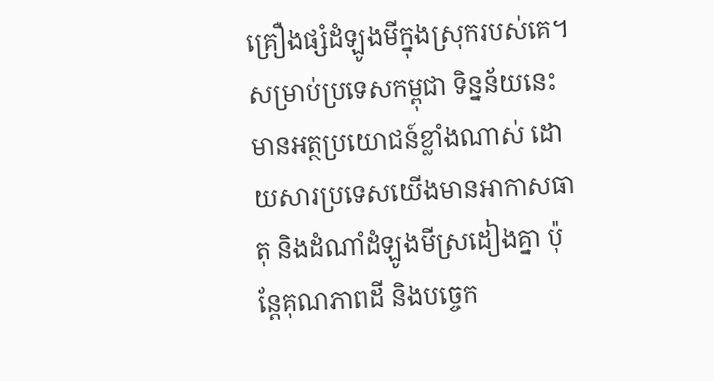គ្រឿងផ្សំដំឡូងមីក្នុងស្រុករបស់គេ។ សម្រាប់ប្រទេសកម្ពុជា ទិន្នន័យនេះមានអត្ថប្រយោជន៍ខ្លាំងណាស់ ដោយសារប្រទេសយើងមានអាកាសធាតុ និងដំណាំដំឡូងមីស្រដៀងគ្នា ប៉ុន្តែគុណភាពដី និងបច្ចេក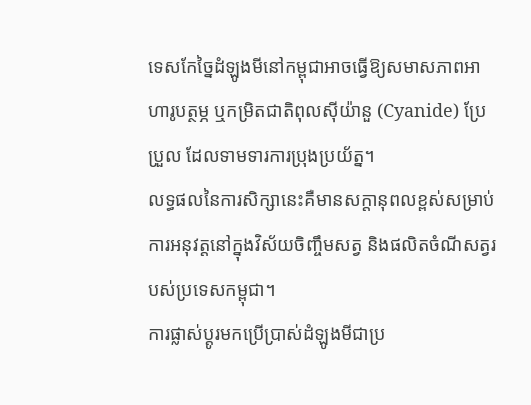ទេសកែច្នៃដំឡូងមីនៅកម្ពុជាអាចធ្វើឱ្យសមាសភាពអាហារូបត្ថម្ភ ឬកម្រិតជាតិពុលស៊ីយ៉ានួ (Cyanide) ប្រែប្រួល ដែលទាមទារការប្រុងប្រយ័ត្ន។
លទ្ធផលនៃការសិក្សានេះគឺមានសក្តានុពលខ្ពស់សម្រាប់ការអនុវត្តនៅក្នុងវិស័យចិញ្ចឹមសត្វ និងផលិតចំណីសត្វរបស់ប្រទេសកម្ពុជា។
ការផ្លាស់ប្តូរមកប្រើប្រាស់ដំឡូងមីជាប្រ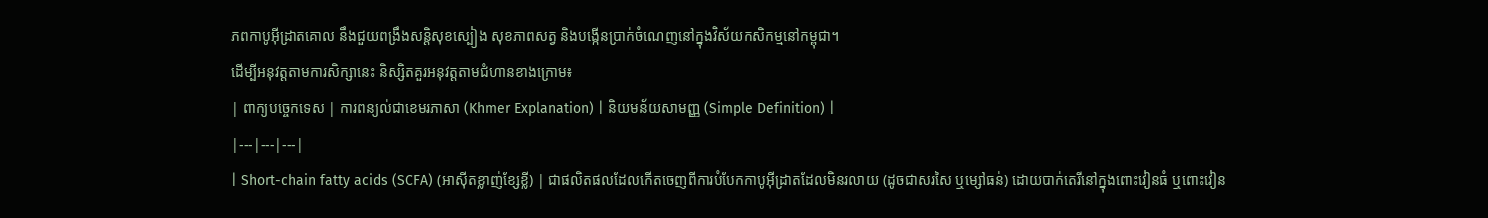ភពកាបូអ៊ីដ្រាតគោល នឹងជួយពង្រឹងសន្តិសុខស្បៀង សុខភាពសត្វ និងបង្កើនប្រាក់ចំណេញនៅក្នុងវិស័យកសិកម្មនៅកម្ពុជា។
ដើម្បីអនុវត្តតាមការសិក្សានេះ និស្សិតគួរអនុវត្តតាមជំហានខាងក្រោម៖
| ពាក្យបច្ចេកទេស | ការពន្យល់ជាខេមរភាសា (Khmer Explanation) | និយមន័យសាមញ្ញ (Simple Definition) |
|---|---|---|
| Short-chain fatty acids (SCFA) (អាស៊ីតខ្លាញ់ខ្សែខ្លី) | ជាផលិតផលដែលកើតចេញពីការបំបែកកាបូអ៊ីដ្រាតដែលមិនរលាយ (ដូចជាសរសៃ ឬម្សៅធន់) ដោយបាក់តេរីនៅក្នុងពោះវៀនធំ ឬពោះវៀន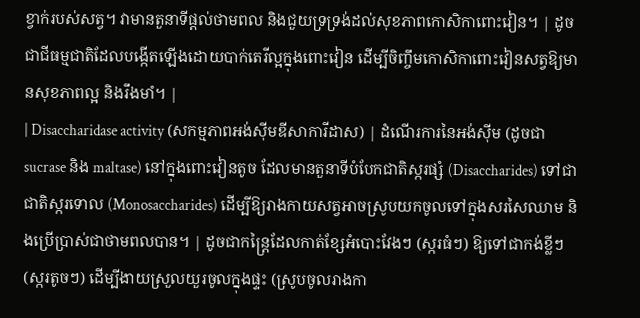ខ្វាក់របស់សត្វ។ វាមានតួនាទីផ្តល់ថាមពល និងជួយទ្រទ្រង់ដល់សុខភាពកោសិកាពោះវៀន។ | ដូចជាជីធម្មជាតិដែលបង្កើតឡើងដោយបាក់តេរីល្អក្នុងពោះវៀន ដើម្បីចិញ្ចឹមកោសិកាពោះវៀនសត្វឱ្យមានសុខភាពល្អ និងរឹងមាំ។ |
| Disaccharidase activity (សកម្មភាពអង់ស៊ីមឌីសាការីដាស) | ដំណើរការនៃអង់ស៊ីម (ដូចជា sucrase និង maltase) នៅក្នុងពោះវៀនតូច ដែលមានតួនាទីបំបែកជាតិស្ករផ្សំ (Disaccharides) ទៅជាជាតិស្ករទោល (Monosaccharides) ដើម្បីឱ្យរាងកាយសត្វអាចស្រូបយកចូលទៅក្នុងសរសៃឈាម និងប្រើប្រាស់ជាថាមពលបាន។ | ដូចជាកន្ត្រៃដែលកាត់ខ្សែអំបោះវែងៗ (ស្ករធំៗ) ឱ្យទៅជាកង់ខ្លីៗ (ស្ករតូចៗ) ដើម្បីងាយស្រួលយួរចូលក្នុងផ្ទះ (ស្រូបចូលរាងកា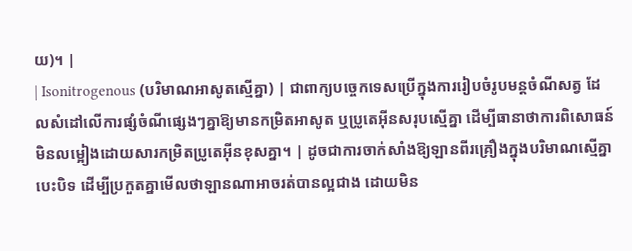យ)។ |
| Isonitrogenous (បរិមាណអាសូតស្មើគ្នា) | ជាពាក្យបច្ចេកទេសប្រើក្នុងការរៀបចំរូបមន្តចំណីសត្វ ដែលសំដៅលើការផ្សំចំណីផ្សេងៗគ្នាឱ្យមានកម្រិតអាសូត ឬប្រូតេអ៊ីនសរុបស្មើគ្នា ដើម្បីធានាថាការពិសោធន៍មិនលម្អៀងដោយសារកម្រិតប្រូតេអ៊ីនខុសគ្នា។ | ដូចជាការចាក់សាំងឱ្យឡានពីរគ្រឿងក្នុងបរិមាណស្មើគ្នាបេះបិទ ដើម្បីប្រកួតគ្នាមើលថាឡានណាអាចរត់បានល្អជាង ដោយមិន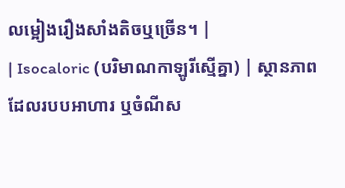លម្អៀងរឿងសាំងតិចឬច្រើន។ |
| Isocaloric (បរិមាណកាឡូរីស្មើគ្នា) | ស្ថានភាពដែលរបបអាហារ ឬចំណីស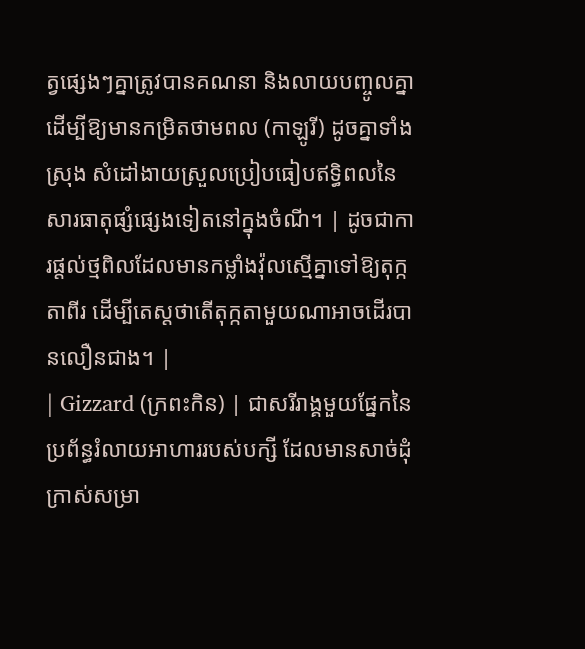ត្វផ្សេងៗគ្នាត្រូវបានគណនា និងលាយបញ្ចូលគ្នាដើម្បីឱ្យមានកម្រិតថាមពល (កាឡូរី) ដូចគ្នាទាំងស្រុង សំដៅងាយស្រួលប្រៀបធៀបឥទ្ធិពលនៃសារធាតុផ្សំផ្សេងទៀតនៅក្នុងចំណី។ | ដូចជាការផ្តល់ថ្មពិលដែលមានកម្លាំងវ៉ុលស្មើគ្នាទៅឱ្យតុក្កតាពីរ ដើម្បីតេស្តថាតើតុក្កតាមួយណាអាចដើរបានលឿនជាង។ |
| Gizzard (ក្រពះកិន) | ជាសរីរាង្គមួយផ្នែកនៃប្រព័ន្ធរំលាយអាហាររបស់បក្សី ដែលមានសាច់ដុំក្រាស់សម្រា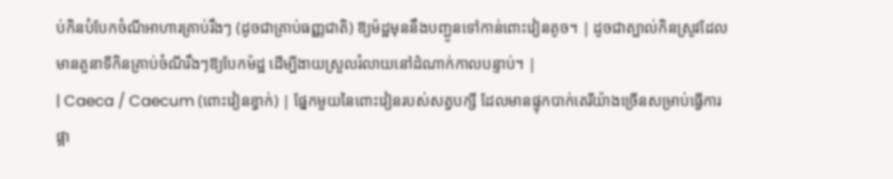ប់កិនបំបែកចំណីអាហារគ្រាប់រឹងៗ (ដូចជាគ្រាប់ធញ្ញជាតិ) ឱ្យម៉ដ្ឋមុននឹងបញ្ជូនទៅកាន់ពោះវៀនតូច។ | ដូចជាត្បាល់កិនស្រូវដែលមានតួនាទីកិនគ្រាប់ចំណីរឹងៗឱ្យបែកម៉ដ្ឋ ដើម្បីងាយស្រួលរំលាយនៅដំណាក់កាលបន្ទាប់។ |
| Caeca / Caecum (ពោះវៀនខ្វាក់) | ផ្នែកមួយនៃពោះវៀនរបស់សត្វបក្សី ដែលមានផ្ទុកបាក់តេរីយ៉ាងច្រើនសម្រាប់ធ្វើការផ្អា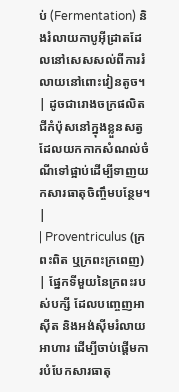ប់ (Fermentation) និងរំលាយកាបូអ៊ីដ្រាតដែលនៅសេសសល់ពីការរំលាយនៅពោះវៀនតូច។ | ដូចជារោងចក្រផលិតជីកំប៉ុសនៅក្នុងខ្លួនសត្វ ដែលយកកាកសំណល់ចំណីទៅផ្អាប់ដើម្បីទាញយកសារធាតុចិញ្ចឹមបន្ថែម។ |
| Proventriculus (ក្រពះពិត ឬក្រពះក្រពេញ) | ផ្នែកទីមួយនៃក្រពះរបស់បក្សី ដែលបញ្ចេញអាស៊ីត និងអង់ស៊ីមរំលាយអាហារ ដើម្បីចាប់ផ្តើមការបំបែកសារធាតុ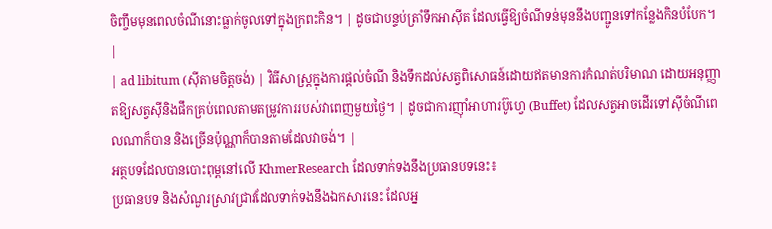ចិញ្ចឹមមុនពេលចំណីនោះធ្លាក់ចូលទៅក្នុងក្រពះកិន។ | ដូចជាបន្ទប់ត្រាំទឹកអាស៊ីត ដែលធ្វើឱ្យចំណីទន់មុននឹងបញ្ជូនទៅកន្លែងកិនបំបែក។ |
| ad libitum (ស៊ីតាមចិត្តចង់) | វិធីសាស្ត្រក្នុងការផ្តល់ចំណី និងទឹកដល់សត្វពិសោធន៍ដោយឥតមានការកំណត់បរិមាណ ដោយអនុញ្ញាតឱ្យសត្វស៊ីនិងផឹកគ្រប់ពេលតាមតម្រូវការរបស់វាពេញមួយថ្ងៃ។ | ដូចជាការញ៉ាំអាហារប៊ូហ្វេ (Buffet) ដែលសត្វអាចដើរទៅស៊ីចំណីពេលណាក៏បាន និងច្រើនប៉ុណ្ណាក៏បានតាមដែលវាចង់។ |
អត្ថបទដែលបានបោះពុម្ពនៅលើ KhmerResearch ដែលទាក់ទងនឹងប្រធានបទនេះ៖
ប្រធានបទ និងសំណួរស្រាវជ្រាវដែលទាក់ទងនឹងឯកសារនេះ ដែលអ្ន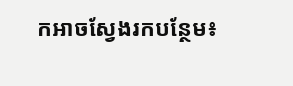កអាចស្វែងរកបន្ថែម៖